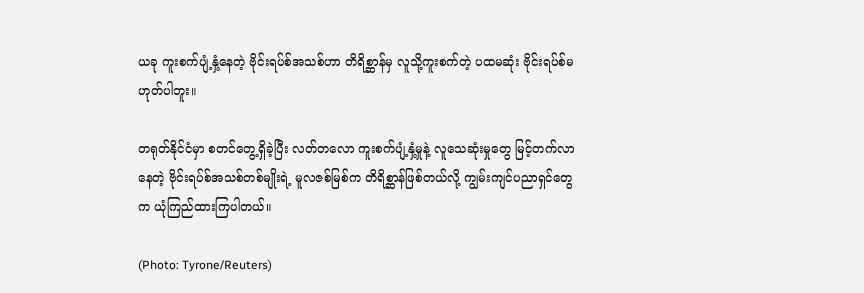ယခု ကူးစက်ပျံ့နှံ့နေတဲ့ ဗိုင်းရပ်စ်အသစ်ဟာ တိရိစ္ဆာန်မှ လူသို့ကူးစက်တဲ့ ပထမဆုံး ဗိုင်းရပ်စ်မဟုတ်ပါဘူး။

တရုတ်နိုင်ငံမှာ စတင်တွေ့ရှိခဲ့ပြီး လတ်တလော ကူးစက်ပျံ့နှံ့မှုနဲ့ လူသေဆုံးမှုတွေ မြင့်တက်လာနေတဲ့ ဗိုင်းရပ်စ်အသစ်တစ်မျိုးရဲ့ မူလဇစ်မြစ်က တိရိစ္ဆာန်ဖြစ်တယ်လို့ ကျွမ်းကျင်ပညာရှင်တွေက ယုံကြည်ထားကြပါတယ်။

(Photo: Tyrone/Reuters)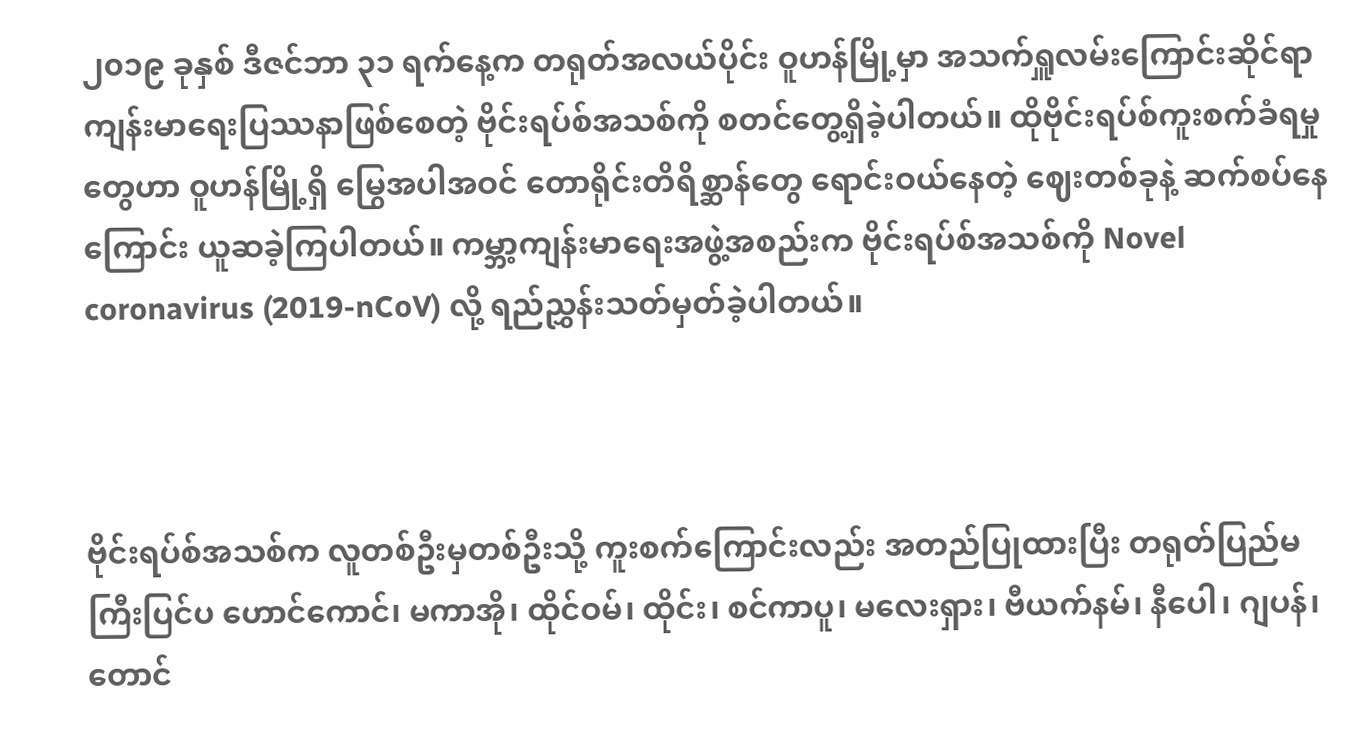၂၀၁၉ ခုနှစ် ဒီဇင်ဘာ ၃၁ ရက်နေ့က တရုတ်အလယ်ပိုင်း ဝူဟန်မြို့မှာ အသက်ရှူလမ်းကြောင်းဆိုင်ရာ ကျန်းမာရေးပြဿနာဖြစ်စေတဲ့ ဗိုင်းရပ်စ်အသစ်ကို စတင်တွေ့ရှိခဲ့ပါတယ်။ ထိုဗိုင်းရပ်စ်ကူးစက်ခံရမှုတွေဟာ ဝူဟန်မြို့ရှိ မြွေအပါအဝင် တောရိုင်းတိရိစ္ဆာန်တွေ ရောင်းဝယ်နေတဲ့ ဈေးတစ်ခုနဲ့ ဆက်စပ်နေကြောင်း ယူဆခဲ့ကြပါတယ်။ ကမ္ဘာ့ကျန်းမာရေးအဖွဲ့အစည်းက ဗိုင်းရပ်စ်အသစ်ကို Novel coronavirus (2019-nCoV) လို့ ရည်ညွှန်းသတ်မှတ်ခဲ့ပါတယ်။



ဗိုင်းရပ်စ်အသစ်က လူတစ်ဦးမှတစ်ဦးသို့ ကူးစက်ကြောင်းလည်း အတည်ပြုထားပြီး တရုတ်ပြည်မကြီးပြင်ပ ဟောင်ကောင်၊ မကာအို၊ ထိုင်ဝမ်၊ ထိုင်း၊ စင်ကာပူ၊ မလေးရှား၊ ဗီယက်နမ်၊ နီပေါ၊ ဂျပန်၊ တောင်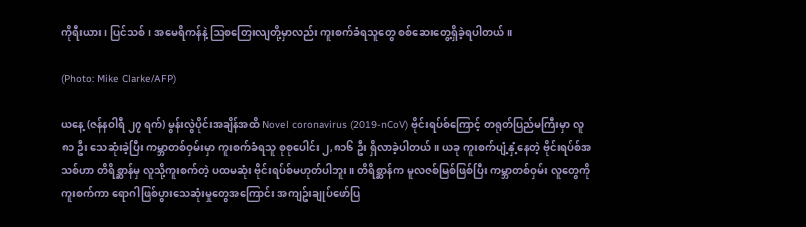ကိုရီးယား၊ ပြင်သစ်၊ အမေရိကန်နဲ့ ဩစတြေးလျတို့မှာလည်း ကူးစက်ခံရသူတွေ စစ်ဆေးတွေ့ရှိခဲ့ရပါတယ်။

(Photo: Mike Clarke/AFP)

ယနေ့ (ဇန်နဝါရီ ၂၇ ရက်) မွန်းလွဲပိုင်းအချိန်အထိ Novel coronavirus (2019-nCoV) ဗိုင်းရပ်စ်ကြောင့် တရုတ်ပြည်မကြီးမှာ လူ ၈၁ ဦး သေဆုံးခဲ့ပြီး ကမ္ဘာတစ်ဝှမ်းမှာ ကူးစက်ခံရသူ စုစုပေါင်း ၂,၈၁၆ ဦး ရှိလာခဲ့ပါတယ်။ ယခု ကူးစက်ပျံ့နှံ့နေတဲ့ ဗိုင်းရပ်စ်အသစ်ဟာ တိရိစ္ဆာန်မှ လူသို့ကူးစက်တဲ့ ပထမဆုံး ဗိုင်းရပ်စ်မဟုတ်ပါဘူး။ တိရိစ္ဆာန်က မူလဇစ်မြစ်ဖြစ်ပြီး ကမ္ဘာတစ်ဝှမ်း လူတွေကိုကူးစက်ကာ ရောဂါဖြစ်ပွားသေဆုံးမှုတွေအကြောင်း အကျဥ်းချုပ်ဖော်ပြ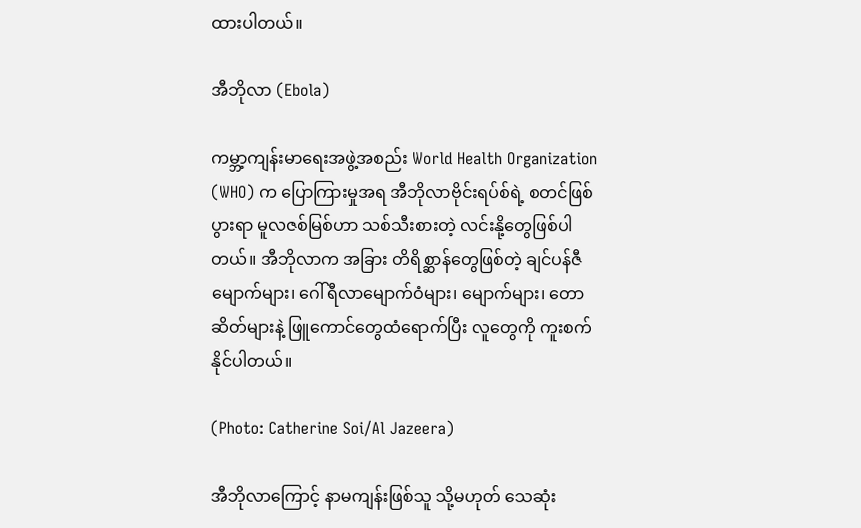ထားပါတယ်။

အီဘိုလာ (Ebola)

ကမ္ဘာ့ကျန်းမာရေးအဖွဲ့အစည်း World Health Organization (WHO) က ပြောကြားမှုအရ အီဘိုလာဗိုင်းရပ်စ်ရဲ့ စတင်ဖြစ်ပွားရာ မူလဇစ်မြစ်ဟာ သစ်သီးစားတဲ့ လင်းနို့တွေဖြစ်ပါတယ်။ အီဘိုလာက အခြား တိရိစ္ဆာန်တွေဖြစ်တဲ့ ချင်ပန်ဇီမျောက်များ၊ ဂေါ်ရီလာမျောက်ဝံများ၊ မျောက်များ၊ တောဆိတ်များနဲ့ ဖြူကောင်တွေထံရောက်ပြီး လူတွေကို ကူးစက်နိုင်ပါတယ်။

(Photo: Catherine Soi/Al Jazeera)

အီဘိုလာကြောင့် နာမကျန်းဖြစ်သူ သို့မဟုတ် သေဆုံး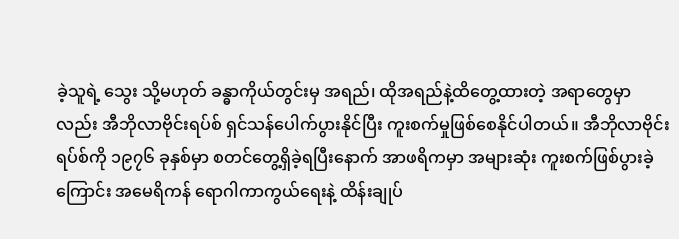ခဲ့သူရဲ့ သွေး သို့မဟုတ် ခန္ဓာကိုယ်တွင်းမှ အရည်၊ ထိုအရည်နဲ့ထိတွေ့ထားတဲ့ အရာတွေမှာလည်း အီဘိုလာဗိုင်းရပ်စ် ရှင်သန်ပေါက်ပွားနိုင်ပြီး ကူးစက်မှုဖြစ်စေနိုင်ပါတယ်။ အီဘိုလာဗိုင်းရပ်စ်ကို ၁၉၇၆ ခုနှစ်မှာ စတင်တွေ့ရှိခဲ့ရပြီးနောက် အာဖရိကမှာ အများဆုံး ကူးစက်ဖြစ်ပွားခဲ့ကြောင်း အမေရိကန် ရောဂါကာကွယ်ရေးနဲ့ ထိန်းချုပ်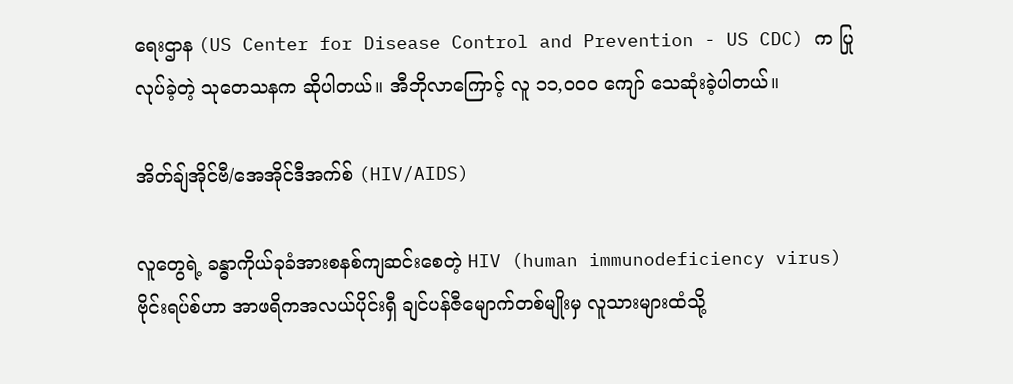ရေးဌာန (US Center for Disease Control and Prevention - US CDC) က ပြုလုပ်ခဲ့တဲ့ သုတေသနက ဆိုပါတယ်။ အီဘိုလာကြောင့် လူ ၁၁,၀၀၀ ကျော် သေဆုံးခဲ့ပါတယ်။

အိတ်ချ်အိုင်ဗီ/အေအိုင်ဒီအက်စ် (HIV/AIDS)

လူတွေရဲ့ ခန္ဓာကိုယ်ခုခံအားစနစ်ကျဆင်းစေတဲ့ HIV (human immunodeficiency virus) ဗိုင်းရပ်စ်ဟာ အာဖရိကအလယ်ပိုင်းရှီ ချင်ပန်ဇီမျောက်တစ်မျိုးမှ လူသားများထံသို့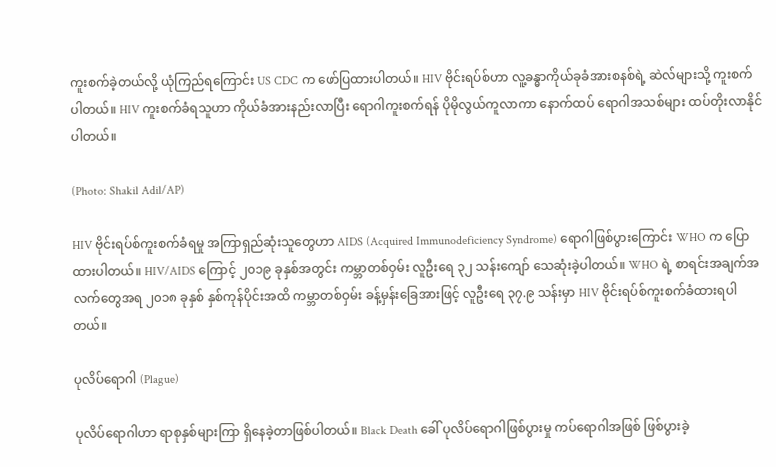ကူးစက်ခဲ့တယ်လို့ ယုံကြည်ရကြောင်း US CDC က ဖော်ပြထားပါတယ်။ HIV ဗိုင်းရပ်စ်ဟာ လူ့ခန္ဓာကိုယ်ခုခံအားစနစ်ရဲ့ ဆဲလ်များသို့ ကူးစက်ပါတယ်။ HIV ကူးစက်ခံရသူဟာ ကိုယ်ခံအားနည်းလာပြီး ရောဂါကူးစက်ရန် ပိုမိုလွယ်ကူလာကာ နောက်ထပ် ရောဂါအသစ်များ ထပ်တိုးလာနိုင်ပါတယ်။

(Photo: Shakil Adil/AP)

HIV ဗိုင်းရပ်စ်ကူးစက်ခံရမှု အကြာရှည်ဆုံးသူတွေဟာ AIDS (Acquired Immunodeficiency Syndrome) ရောဂါဖြစ်ပွားကြောင်း WHO က ပြောထားပါတယ်။ HIV/AIDS ကြောင့် ၂၀၁၉ ခုနှစ်အတွင်း ကမ္ဘာတစ်ဝှမ်း လူဦးရေ ၃၂ သန်းကျော် သေဆုံးခဲ့ပါတယ်။ WHO ရဲ့ စာရင်းအချက်အလက်တွေအရ ၂၀၁၈ ခုနှစ် နှစ်ကုန်ပိုင်းအထိ ကမ္ဘာတစ်ဝှမ်း ခန့်မှန်းခြေအားဖြင့် လူဦးရေ ၃၇.၉ သန်းမှာ HIV ဗိုင်းရပ်စ်ကူးစက်ခံထားရပါတယ်။

ပုလိပ်ရောဂါ (Plague)

ပုလိပ်ရောဂါဟာ ရာစုနှစ်များကြာ ရှိနေခဲ့တာဖြစ်ပါတယ်။ Black Death ခေါ် ပုလိပ်ရောဂါဖြစ်ပွားမှု ကပ်ရောဂါအဖြစ် ဖြစ်ပွားခဲ့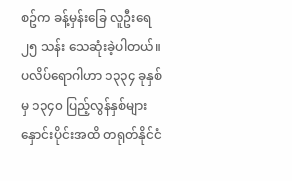စဥ်က ခန့်မှန်းခြေ လူဦးရေ ၂၅ သန်း သေဆုံးခဲ့ပါတယ်။ ပလိပ်ရောဂါဟာ ၁၃၃၄ ခုနှစ်မှ ၁၃၄၀ ပြည့်လွန်နှစ်များ နှောင်းပိုင်းအထိ တရုတ်နိုင်ငံ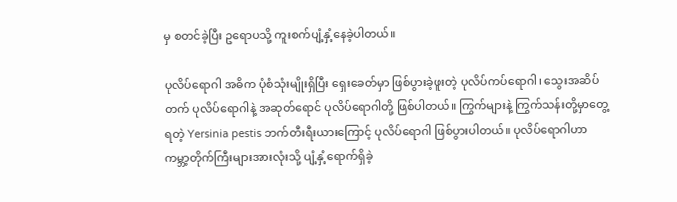မှ စတင်ခဲ့ပြီး ဥရောပသို့ ကူးစက်ပျံ့နှံ့နေခဲ့ပါတယ်။

ပုလိပ်ရောဂါ အဓိက ပုံစံသုံးမျိုးရှိပြီး ရှေးခေတ်မှာ ဖြစ်ပွားခဲ့ဖူးတဲ့ ပုလိပ်ကပ်ရောဂါ၊ သွေးအဆိပ်တက် ပုလိပ်ရောဂါနဲ့ အဆုတ်ရောင် ပုလိပ်ရောဂါတို့ ဖြစ်ပါတယ်။ ကြွက်များနဲ့ ကြွက်သန်းတို့မှာတွေ့ရတဲ့ Yersinia pestis ဘက်တီးရီးယားကြောင့် ပုလိပ်ရောဂါ ဖြစ်ပွားပါတယ်။ ပုလိပ်ရောဂါဟာ ကမ္ဘာ့တိုက်ကြီးများအားလုံးသို့ ပျံ့နှံ့ရောက်ရှိခဲ့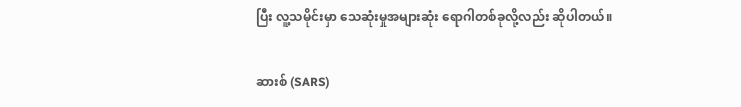ပြီး လူ့သမိုင်းမှာ သေဆုံးမှုအများဆုံး ရောဂါတစ်ခုလို့လည်း ဆိုပါတယ်။

ဆားစ် (SARS)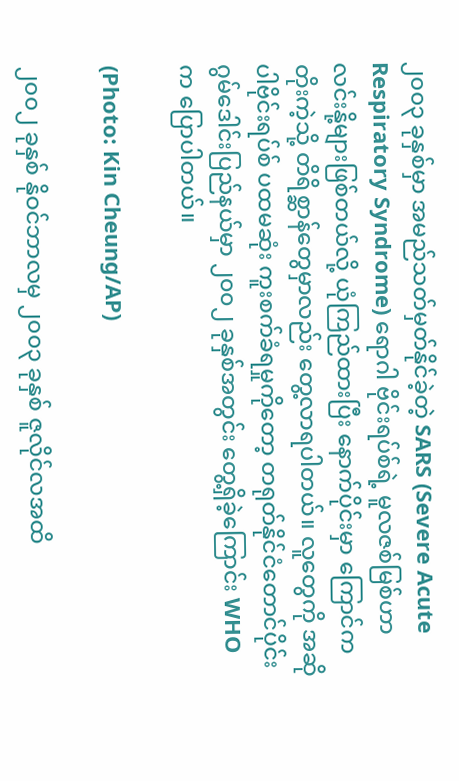၂၀၀၃ ခုနှစ်မှာ အမည်သတ်မှတ်နိုင်ခဲ့တဲ့ SARS (Severe Acute Respiratory Syndrome) ရောဂါ ဗိုင်းရပ်စ်ရဲ့ မူလဇစ်မြစ်ဟာ လင်းနို့များဖြစ်တယ်လို့ ယုံကြည်ထားပြီး နောက်ပိုင်းမှာ ကြောင်ကတိုးကဲ့သို့ တိရိစ္ဆာန်တွေမှာလည်း တွေ့လာရပါတယ်။ လူတွေကို အဆိုပါဗိုင်းရပ်စ် ပထမဆုံး ကူးစက်ခံရမှုကိုတော့ တရုတ်နိုင်ငံတောင်ပိုင်း ဂွမ်ဒေါင်းပြည်နယ်မှာ ၂၀၀၂ ခုနှစ်အတွင်း တွေ့ရှိခဲ့ကြောင်း WHO က ပြောပါတယ်။

(Photo: Kin Cheung/AP)

၂၀၀၂ ခုနှစ် နိုဝင်ဘာလမှ ၂၀၀၃ ခုနှစ် ဇူလိုင်လအထိ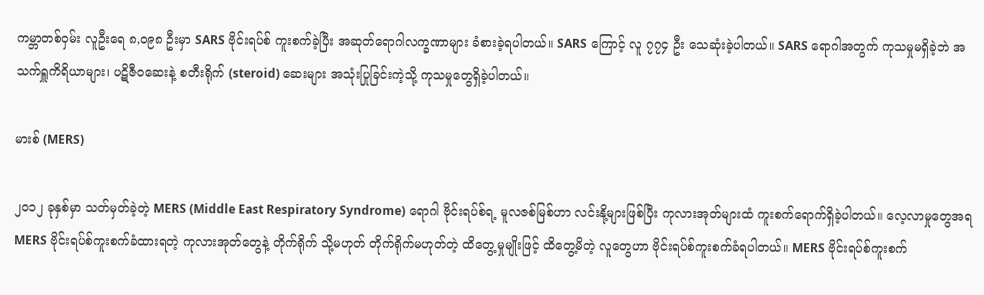ကမ္ဘာတစ်ဝှမ်း လူဦးရေ ၈,၀၉၈ ဦးမှာ SARS ဗိုင်းရပ်စ် ကူးစက်ခဲ့ပြီး အဆုတ်ရောဂါလက္ခဏာများ ခံစားခဲ့ရပါတယ်။ SARS ကြောင့် လူ ၇၇၄ ဦး သေဆုံးခဲ့ပါတယ်။ SARS ရောဂါအတွက် ကုသမှုမရှိခဲ့ဘဲ အသက်ရှူကိရိယာများ၊ ပဋိဇီဝဆေးနဲ့ စတီးရိုက် (steroid) ဆေးများ အသုံးပြုခြင်းကဲ့သို့ ကုသမှုတွေရှိခဲ့ပါတယ်။

မားစ် (MERS)

၂၀၁၂ ခုနှစ်မှာ သတ်မှတ်ခဲ့တဲ့ MERS (Middle East Respiratory Syndrome) ရောဂါ ဗိုင်းရပ်စ်ရ့ မူလဇစ်မြစ်ဟာ လင်းနို့များဖြစ်ပြီး ကုလားအုတ်များထံ ကူးစက်ရောက်ရှိခဲ့ပါတယ်။ လေ့လာမှုတွေအရ MERS ဗိုင်းရပ်စ်ကူးစက်ခံထားရတဲ့ ကုလားအုတ်တွေနဲ့ တိုက်ရိုက် သို့မဟုတ် တိုက်ရိုက်မဟုတ်တဲ့ ထိတွေ့မှုမျိုးဖြင့် ထိတွေ့မိတဲ့ လူတွေဟာ ဗိုင်းရပ်စ်ကူးစက်ခံရပါတယ်။ MERS ဗိုင်းရပ်စ်ကူးစက်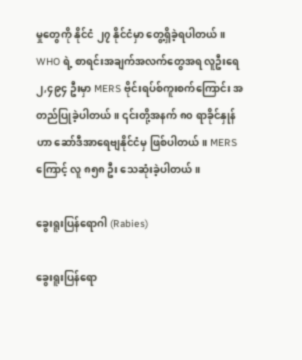မှုတွေကို နိုင်ငံ ၂၇ နိုင်ငံမှာ တွေ့ရှိခဲ့ရပါတယ်။ WHO ရဲ့ စာရင်းအချက်အလက်တွေအရ လူဦးရေ ၂,၄၉၄ ဦးမှာ MERS ဗိုင်းရပ်စ်ကူးစက်ကြောင်း အတည်ပြုခဲ့ပါတယ်။ ၎င်းတို့အနက် ၈၀ ရာခိုင်နှုန်ဟာ ဆော်ဒီအာရေဗျနိုင်ငံမှ ဖြစ်ပါတယ်။ MERS ကြောင့် လူ ၈၅၈ ဦး သေဆုံးခဲ့ပါတယ်။

ခွေးရူးပြန်ရောဂါ (Rabies)

ခွေးရူးပြန်ရော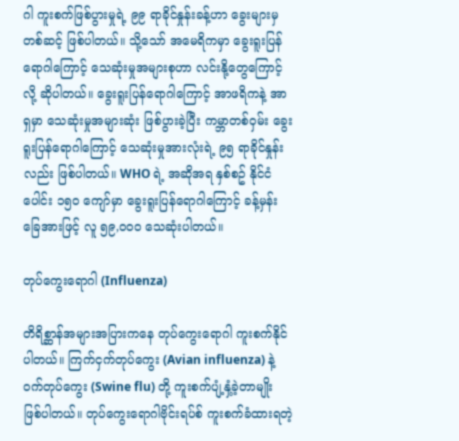ဂါ ကူးစက်ဖြစ်ပွားမှုရဲ့ ၉၉ ရာခိုင်နှုန်းခန့်ဟာ ခွေးများမှတစ်ဆင့် ဖြစ်ပါတယ်။ သို့သော် အမေရိကမှာ ခွေးရူးပြန်ရောဂါကြောင့် သေဆုံးမှုအများစုဟာ လင်းနို့တွေကြောင့်လို့ ဆိုပါတယ်။ ခွေးရူးပြန်ရောဂါကြောင့် အာဖရိကနဲ့ အာရှမှာ သေဆုံးမှုအများဆုံး ဖြစ်ပွားခဲ့ပြီး ကမ္ဘာတစ်ဝှမ်း ခွေးရူးပြန်ရောဂါကြောင့် သေဆုံးမှုအားလုံးရဲ့ ၉၅ ရာခိုင်နှုန်းလည်း ဖြစ်ပါတယ်။ WHO ရဲ့ အဆိုအရ နှစ်စဥ် နိုင်ငံပေါင်း ၁၅၀ ကျော်မှာ ခွေးရူးပြန်ရောဂါကြောင့် ခန့်မှန်းခြေအားဖြင့် လူ ၅၉,၀၀၀ သေဆုံးပါတယ်။

တုပ်ကွေးရောဂါ (Influenza)

တိရိစ္ဆာန်အများအပြားကနေ တုပ်ကွေးရောဂါ ကူးစက်နိုင်ပါတယ်။ ကြက်ငှက်တုပ်ကွေး (Avian influenza) နဲ့ ဝက်တုပ်ကွေး (Swine flu) တို့ ကူးစက်ပျံ့နှံ့ခဲ့တာမျိုး ဖြစ်ပါတယ်။ တုပ်ကွေးရောဂါဗိုင်းရပ်စ် ကူးစက်ခံထားရတဲ့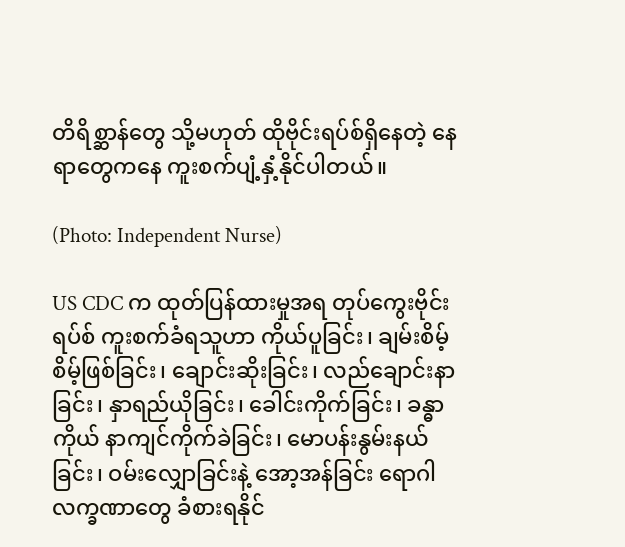တိရိစ္ဆာန်တွေ သို့မဟုတ် ထိုဗိုင်းရပ်စ်ရှိနေတဲ့ နေရာတွေကနေ ကူးစက်ပျံ့နှံ့နိုင်ပါတယ်။

(Photo: Independent Nurse)

US CDC က ထုတ်ပြန်ထားမှုအရ တုပ်ကွေးဗိုင်းရပ်စ် ကူးစက်ခံရသူဟာ ကိုယ်ပူခြင်း၊ ချမ်းစိမ့်စိမ့်ဖြစ်ခြင်း၊ ချောင်းဆိုးခြင်း၊ လည်ချောင်းနာခြင်း၊ နှာရည်ယိုခြင်း၊ ခေါင်းကိုက်ခြင်း၊ ခန္ဓာကိုယ် နာကျင်ကိုက်ခဲခြင်း၊ မောပန်းနွမ်းနယ်ခြင်း၊ ဝမ်းလျှောခြင်းနဲ့ အော့အန်ခြင်း ရောဂါလက္ခဏာတွေ ခံစားရနိုင်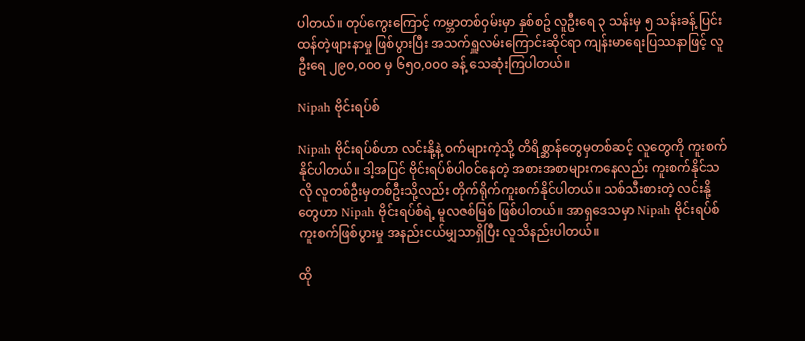ပါတယ်။ တုပ်ကွေးကြောင့် ကမ္ဘာတစ်ဝှမ်းမှာ နှစ်စဥ် လူဦးရေ ၃ သန်းမှ ၅ သန်းခန့် ပြင်းထန်တဲ့ဖျားနာမှု ဖြစ်ပွားပြီး အသက်ရှူလမ်းကြောင်းဆိုင်ရာ ကျန်းမာရေးပြဿနာဖြင့် လူဦးရေ ၂၉၀,၀၀၀ မှ ၆၅၀,၀၀၀ ခန့် သေဆုံးကြပါတယ်။

Nipah ဗိုင်းရပ်စ်

Nipah ဗိုင်းရပ်စ်ဟာ လင်းနို့နဲ့ ဝက်များကဲ့သို့ တိရိစ္ဆာန်တွေမှတစ်ဆင့် လူတွေကို ကူးစက်နိုင်ပါတယ်။ ဒါ့အပြင် ဗိုင်းရပ်စ်ပါဝင်နေတဲ့ အစားအစာများကနေလည်း ကူးစက်နိုင်သလို လူတစ်ဦးမှတစ်ဦးသို့လည်း တိုက်ရိုက်ကူးစက်နိုင်ပါတယ်။ သစ်သီးစားတဲ့ လင်းနို့တွေဟာ Nipah ဗိုင်းရပ်စ်ရဲ့ မူလဇစ်မြစ် ဖြစ်ပါတယ်။ အာရှဒေသမှာ Nipah ဗိုင်းရပ်စ် ကူးစက်ဖြစ်ပွားမှု အနည်းငယ်မျှသာရှိပြီး လူသိနည်းပါတယ်။

ထို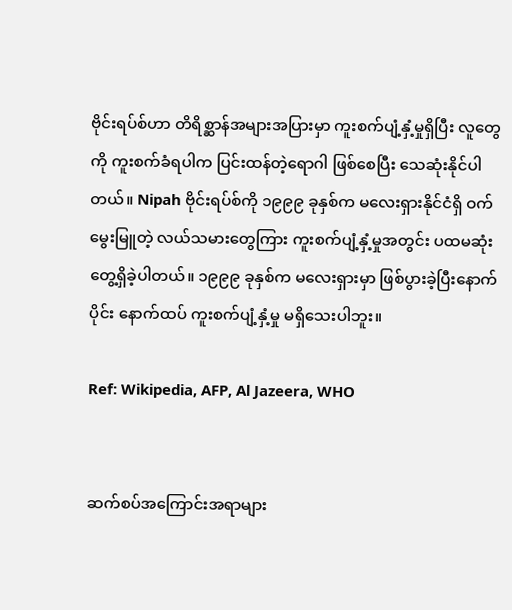ဗိုင်းရပ်စ်ဟာ တိရိစ္ဆာန်အများအပြားမှာ ကူးစက်ပျံ့နှံ့မှုရှိပြီး လူတွေကို ကူးစက်ခံရပါက ပြင်းထန်တဲ့ရောဂါ ဖြစ်စေပြီး သေဆုံးနိုင်ပါတယ်။ Nipah ဗိုင်းရပ်စ်ကို ၁၉၉၉ ခုနှစ်က မလေးရှားနိုင်ငံရှိ ဝက်မွေးမြူတဲ့ လယ်သမားတွေကြား ကူးစက်ပျံ့နှံ့မှုအတွင်း ပထမဆုံး တွေ့ရှိခဲ့ပါတယ်။ ၁၉၉၉ ခုနှစ်က မလေးရှားမှာ ဖြစ်ပွားခဲ့ပြီးနောက်ပိုင်း နောက်ထပ် ကူးစက်ပျံ့နှံ့မှု မရှိသေးပါဘူး။

Ref: Wikipedia, AFP, Al Jazeera, WHO


ဆက်စပ်အကြောင်းအရာများ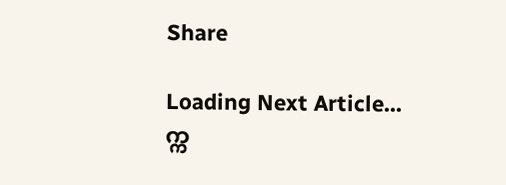Share

Loading Next Article...
က္က